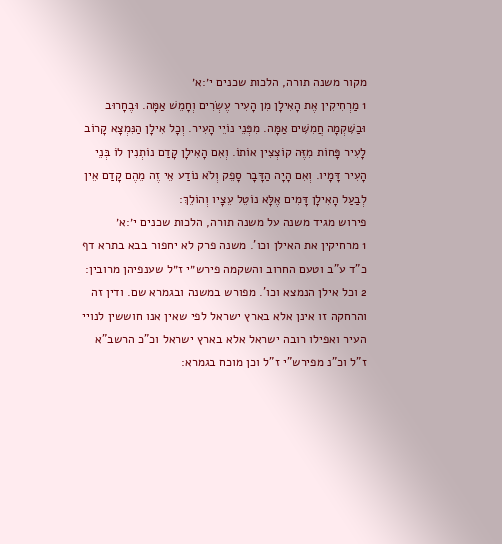מקור משנה תורה, הלכות שכנים י׳:א׳
1 מַרְחִיקִין אֶת הָאִילָן מִן הָעִיר עֶשְׂרִים וְחָמֵשׁ אַמָּה. וּבֶחָרוּב וּבַשִּׁקְמָה חֲמִשִּׁים אַמָּה. מִפְּנֵי נוֹיֵי הָעִיר. וְכָל אִילָן הַנִּמְצָא קָרוֹב לָעִיר פָּחוֹת מִזֶּה קוֹצְצִין אוֹתוֹ. וְאִם הָאִילָן קָדַם נוֹתְנִין לוֹ בְּנֵי הָעִיר דָּמָיו. וְאִם הָיָה הַדָּבָר סָפֵק וְלֹא נוֹדַע אֵי זֶה מֵהֶם קָדַם אֵין לְבַעַל הָאִילָן דָּמִים אֶלָּא נוֹטֵל עֵצָיו וְהוֹלֵךְ:
פירוש מגיד משנה על משנה תורה, הלכות שכנים י׳:א׳
1 מרחיקין את האילן וכו'. משנה פרק לא יחפור בבא בתרא דף כ"ד ע"ב וטעם החרוב והשקמה פירש״י ז״ל שענפיהן מרובין:
2 וכל אילן הנמצא וכו'. מפורש במשנה ובגמרא שם. ודין זה והרחקה זו אינן אלא בארץ ישראל לפי שאין אנו חוששין לנויי העיר ואפילו רובה ישראל אלא בארץ ישראל וכ"כ הרשב"א ז"ל וכ"נ מפירש"י ז"ל וכן מוכח בגמרא: